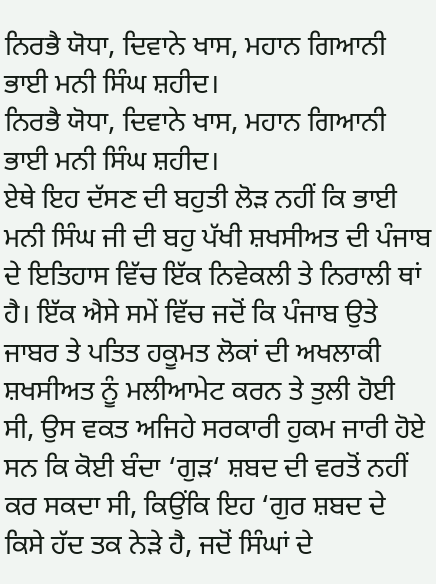ਨਿਰਭੈ ਯੋਧਾ, ਦਿਵਾਨੇ ਖਾਸ, ਮਹਾਨ ਗਿਆਨੀ ਭਾਈ ਮਨੀ ਸਿੰਘ ਸ਼ਹੀਦ।
ਨਿਰਭੈ ਯੋਧਾ, ਦਿਵਾਨੇ ਖਾਸ, ਮਹਾਨ ਗਿਆਨੀ ਭਾਈ ਮਨੀ ਸਿੰਘ ਸ਼ਹੀਦ।
ਏਥੇ ਇਹ ਦੱਸਣ ਦੀ ਬਹੁਤੀ ਲੋੜ ਨਹੀਂ ਕਿ ਭਾਈ ਮਨੀ ਸਿੰਘ ਜੀ ਦੀ ਬਹੁ ਪੱਖੀ ਸ਼ਖਸੀਅਤ ਦੀ ਪੰਜਾਬ ਦੇ ਇਤਿਹਾਸ ਵਿੱਚ ਇੱਕ ਨਿਵੇਕਲੀ ਤੇ ਨਿਰਾਲੀ ਥਾਂ ਹੈ। ਇੱਕ ਐਸੇ ਸਮੇਂ ਵਿੱਚ ਜਦੋਂ ਕਿ ਪੰਜਾਬ ਉਤੇ ਜਾਬਰ ਤੇ ਪਤਿਤ ਹਕੂਮਤ ਲੋਕਾਂ ਦੀ ਅਖਲਾਕੀ ਸ਼ਖਸੀਅਤ ਨੂੰ ਮਲੀਆਮੇਟ ਕਰਨ ਤੇ ਤੁਲੀ ਹੋਈ ਸੀ, ਉਸ ਵਕਤ ਅਜਿਹੇ ਸਰਕਾਰੀ ਹੁਕਮ ਜਾਰੀ ਹੋਏ ਸਨ ਕਿ ਕੋਈ ਬੰਦਾ ‘ਗੁੜ‘ ਸ਼ਬਦ ਦੀ ਵਰਤੋਂ ਨਹੀਂ ਕਰ ਸਕਦਾ ਸੀ, ਕਿਉਂਕਿ ਇਹ ‘ਗੁਰ ਸ਼ਬਦ ਦੇ ਕਿਸੇ ਹੱਦ ਤਕ ਨੇੜੇ ਹੈ, ਜਦੋਂ ਸਿੰਘਾਂ ਦੇ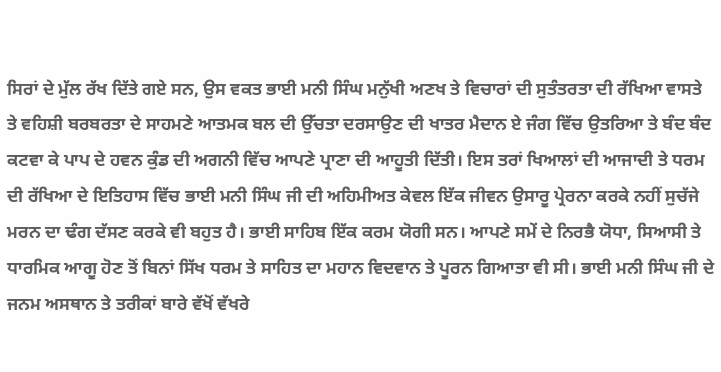ਸਿਰਾਂ ਦੇ ਮੁੱਲ ਰੱਖ ਦਿੱਤੇ ਗਏ ਸਨ, ਉਸ ਵਕਤ ਭਾਈ ਮਨੀ ਸਿੰਘ ਮਨੁੱਖੀ ਅਣਖ ਤੇ ਵਿਚਾਰਾਂ ਦੀ ਸੁਤੰਤਰਤਾ ਦੀ ਰੱਖਿਆ ਵਾਸਤੇ ਤੇ ਵਹਿਸ਼ੀ ਬਰਬਰਤਾ ਦੇ ਸਾਹਮਣੇ ਆਤਮਕ ਬਲ ਦੀ ਉੱਚਤਾ ਦਰਸਾਉਣ ਦੀ ਖਾਤਰ ਮੈਦਾਨ ਏ ਜੰਗ ਵਿੱਚ ਉਤਰਿਆ ਤੇ ਬੰਦ ਬੰਦ ਕਟਵਾ ਕੇ ਪਾਪ ਦੇ ਹਵਨ ਕੁੰਡ ਦੀ ਅਗਨੀ ਵਿੱਚ ਆਪਣੇ ਪ੍ਰਾਣਾ ਦੀ ਆਹੂਤੀ ਦਿੱਤੀ। ਇਸ ਤਰਾਂ ਖਿਆਲਾਂ ਦੀ ਆਜਾਦੀ ਤੇ ਧਰਮ ਦੀ ਰੱਖਿਆ ਦੇ ਇਤਿਹਾਸ ਵਿੱਚ ਭਾਈ ਮਨੀ ਸਿੰਘ ਜੀ ਦੀ ਅਹਿਮੀਅਤ ਕੇਵਲ ਇੱਕ ਜੀਵਨ ਉਸਾਰੂ ਪ੍ਰੇਰਨਾ ਕਰਕੇ ਨਹੀਂ ਸੁਚੱਜੇ ਮਰਨ ਦਾ ਢੰਗ ਦੱਸਣ ਕਰਕੇ ਵੀ ਬਹੁਤ ਹੈ। ਭਾਈ ਸਾਹਿਬ ਇੱਕ ਕਰਮ ਯੋਗੀ ਸਨ। ਆਪਣੇ ਸਮੇਂ ਦੇ ਨਿਰਭੈ ਯੋਧਾ, ਸਿਆਸੀ ਤੇ ਧਾਰਮਿਕ ਆਗੂ ਹੋਣ ਤੋਂ ਬਿਨਾਂ ਸਿੱਖ ਧਰਮ ਤੇ ਸਾਹਿਤ ਦਾ ਮਹਾਨ ਵਿਦਵਾਨ ਤੇ ਪੂਰਨ ਗਿਆਤਾ ਵੀ ਸੀ। ਭਾਈ ਮਨੀ ਸਿੰਘ ਜੀ ਦੇ ਜਨਮ ਅਸਥਾਨ ਤੇ ਤਰੀਕਾਂ ਬਾਰੇ ਵੱਖੋਂ ਵੱਖਰੇ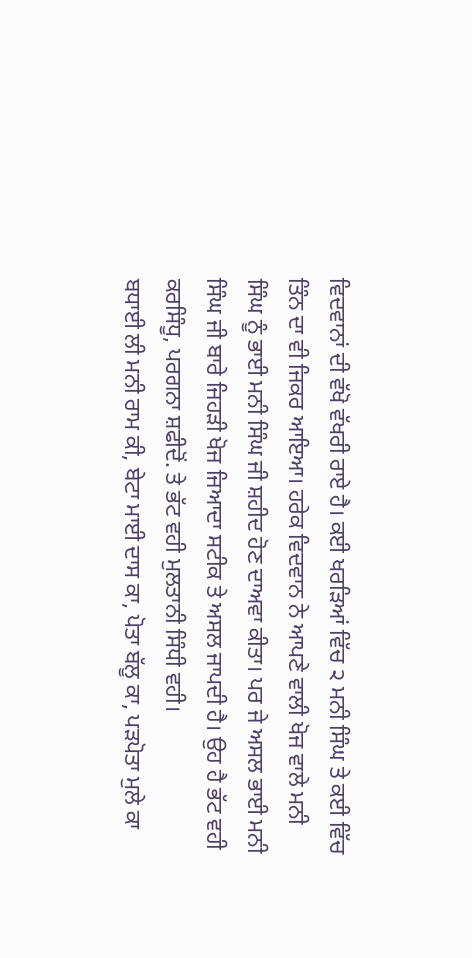ਵਿਦਵਾਨਾਂ ਦੀ ਵੱਖੋ ਵੱਖਰੀ ਰਾਏ ਹੈ। ਕਈ ਖਰੜਿਆਂ ਵਿੱਚ ੨ ਮਨੀ ਸਿੰਘ ਤੇ ਕਈ ਵਿੱਚ ਤਿੰਨ ਦਾ ਵੀ ਜਿਕਰ ਆਇਆ। ਹਰੇਕ ਵਿਦਵਾਨ ਨੇ ਆਪਣੇ ਵਾਲੀ ਖੋਜ ਵਾਲੇ ਮਨੀ ਸਿੰਘ ਨੂੰ ਭਾਈ ਮਨੀ ਸਿੰਘ ਜੀ ਸ਼ਹੀਦ ਹੋਣ ਦਾਅਵਾ ਕੀਤਾ। ਪਰ ਜੇ ਅਸਲ ਭਾਈ ਮਨੀ ਸਿੰਘ ਜੀ ਬਾਰੇ ਜਿਹੜੀ ਖੋਜ ਜਿਆਦਾ ਸਟੀਕ ਤੇ ਅਸਲ ਜਾਪਦੀ ਹੈ। ਉਹ ਹੈ ਭੱਟ ਵਹੀ ਕਰਸਿੰਧੂ, ਪਰਗਨਾ ਸ਼ਫੀਦੋਂ. ਤੇ ਭੱਟ ਵਹੀ ਮੁਲਤਾਨੀ ਸਿੰਧੀ ਵਹੀ।
ਬਧਾਈ ਲੀ ਮਨੀ ਰਾਮ ਕੀ, ਬੇਟਾ ਮਾਈ ਦਾਸ ਕਾ, ਪੋਤਾ ਬੱਲੂ ਕਾ, ਪੜਪੋਤਾ ਮੁਲੇ ਕਾ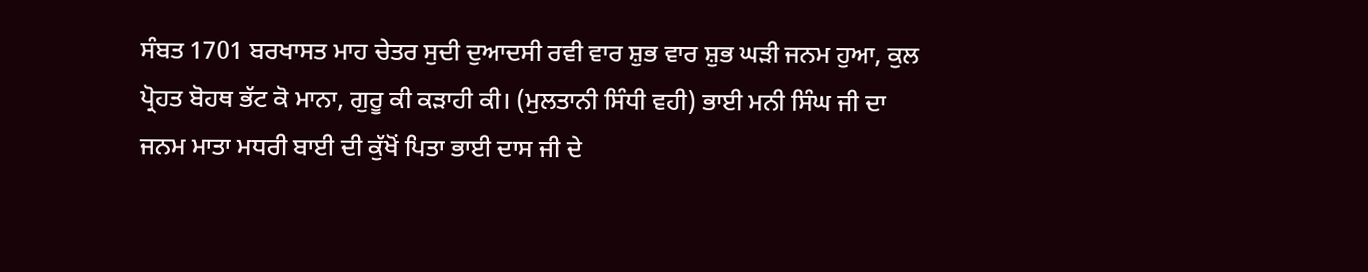ਸੰਬਤ 1701 ਬਰਖਾਸਤ ਮਾਹ ਚੇਤਰ ਸੁਦੀ ਦੁਆਦਸੀ ਰਵੀ ਵਾਰ ਸ਼ੁਭ ਵਾਰ ਸ਼ੁਭ ਘੜੀ ਜਨਮ ਹੁਆ, ਕੁਲ ਪ੍ਰੋਹਤ ਬੋਹਥ ਭੱਟ ਕੋ ਮਾਨਾ, ਗੁਰੂ ਕੀ ਕੜਾਹੀ ਕੀ। (ਮੁਲਤਾਨੀ ਸਿੰਧੀ ਵਹੀ) ਭਾਈ ਮਨੀ ਸਿੰਘ ਜੀ ਦਾ ਜਨਮ ਮਾਤਾ ਮਧਰੀ ਬਾਈ ਦੀ ਕੁੱਖੋਂ ਪਿਤਾ ਭਾਈ ਦਾਸ ਜੀ ਦੇ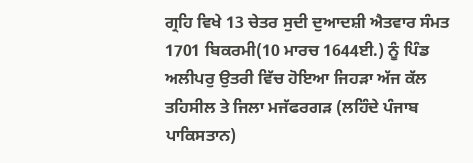ਗ੍ਰਹਿ ਵਿਖੇ 13 ਚੇਤਰ ਸੁਦੀ ਦੁਆਦਸ਼ੀ ਐਤਵਾਰ ਸੰਮਤ 1701 ਬਿਕਰਮੀ(10 ਮਾਰਚ 1644ਈ.) ਨੂੰ ਪਿੰਡ ਅਲੀਪਰੁ ਉਤਰੀ ਵਿੱਚ ਹੋਇਆ ਜਿਹੜਾ ਅੱਜ ਕੱਲ ਤਹਿਸੀਲ ਤੇ ਜਿਲਾ ਮਜੱਫਰਗੜ (ਲਹਿੰਦੇ ਪੰਜਾਬ ਪਾਕਿਸਤਾਨ)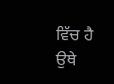ਵਿੱਚ ਹੈ ਉਥੇ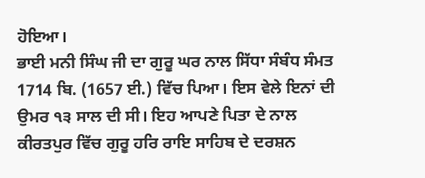ਹੋਇਆ।
ਭਾਈ ਮਨੀ ਸਿੰਘ ਜੀ ਦਾ ਗੁਰੂ ਘਰ ਨਾਲ ਸਿੱਧਾ ਸੰਬੰਧ ਸੰਮਤ 1714 ਬਿ. (1657 ਈ.) ਵਿੱਚ ਪਿਆ। ਇਸ ਵੇਲੇ ਇਨਾਂ ਦੀ ਉਮਰ ੧੩ ਸਾਲ ਦੀ ਸੀ। ਇਹ ਆਪਣੇ ਪਿਤਾ ਦੇ ਨਾਲ ਕੀਰਤਪੁਰ ਵਿੱਚ ਗੁਰੂ ਹਰਿ ਰਾਇ ਸਾਹਿਬ ਦੇ ਦਰਸ਼ਨ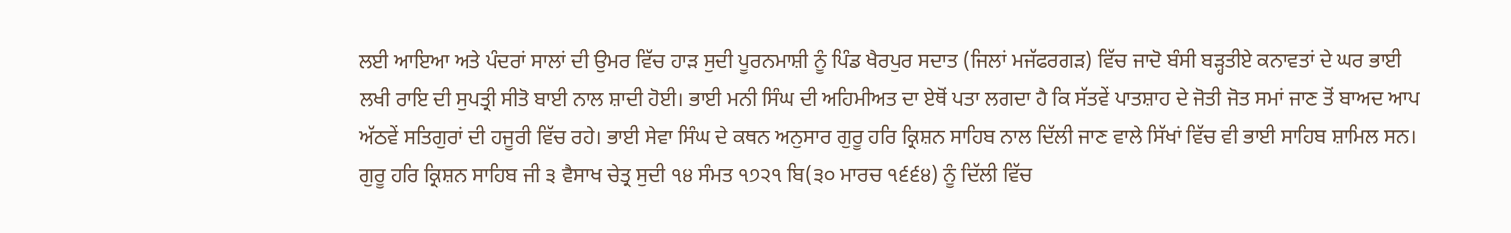ਲਈ ਆਇਆ ਅਤੇ ਪੰਦਰਾਂ ਸਾਲਾਂ ਦੀ ਉਮਰ ਵਿੱਚ ਹਾੜ ਸੁਦੀ ਪੂਰਨਮਾਸ਼ੀ ਨੂੰ ਪਿੰਡ ਖੈਰਪੁਰ ਸਦਾਤ (ਜਿਲਾਂ ਮਜੱਫਰਗੜ) ਵਿੱਚ ਜਾਦੋ ਬੰਸੀ ਬੜ੍ਹਤੀਏ ਕਨਾਵਤਾਂ ਦੇ ਘਰ ਭਾਈ ਲਖੀ ਰਾਇ ਦੀ ਸੁਪਤ੍ਰੀ ਸੀਤੋ ਬਾਈ ਨਾਲ ਸ਼ਾਦੀ ਹੋਈ। ਭਾਈ ਮਨੀ ਸਿੰਘ ਦੀ ਅਹਿਮੀਅਤ ਦਾ ਏਥੋਂ ਪਤਾ ਲਗਦਾ ਹੈ ਕਿ ਸੱਤਵੇਂ ਪਾਤਸ਼ਾਹ ਦੇ ਜੋਤੀ ਜੋਤ ਸਮਾਂ ਜਾਣ ਤੋਂ ਬਾਅਦ ਆਪ ਅੱਠਵੇਂ ਸਤਿਗੁਰਾਂ ਦੀ ਹਜੂਰੀ ਵਿੱਚ ਰਹੇ। ਭਾਈ ਸੇਵਾ ਸਿੰਘ ਦੇ ਕਥਨ ਅਨੁਸਾਰ ਗੁਰੂ ਹਰਿ ਕ੍ਰਿਸ਼ਨ ਸਾਹਿਬ ਨਾਲ ਦਿੱਲੀ ਜਾਣ ਵਾਲੇ ਸਿੱਖਾਂ ਵਿੱਚ ਵੀ ਭਾਈ ਸਾਹਿਬ ਸ਼ਾਮਿਲ ਸਨ। ਗੁਰੂ ਹਰਿ ਕ੍ਰਿਸ਼ਨ ਸਾਹਿਬ ਜੀ ੩ ਵੈਸਾਖ ਚੇਤ੍ਰ ਸੁਦੀ ੧੪ ਸੰਮਤ ੧੭੨੧ ਬਿ(੩੦ ਮਾਰਚ ੧੬੬੪) ਨੂੰ ਦਿੱਲੀ ਵਿੱਚ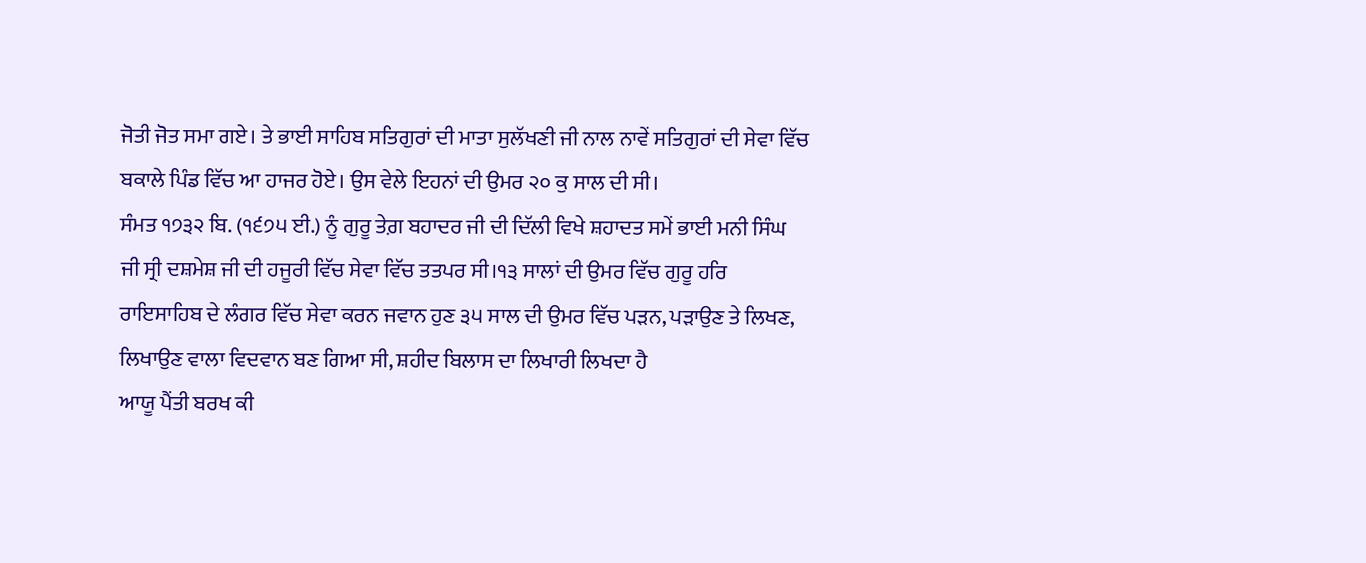ਜੋਤੀ ਜੋਤ ਸਮਾ ਗਏ। ਤੇ ਭਾਈ ਸਾਹਿਬ ਸਤਿਗੁਰਾਂ ਦੀ ਮਾਤਾ ਸੁਲੱਖਣੀ ਜੀ ਨਾਲ ਨਾਵੇਂ ਸਤਿਗੁਰਾਂ ਦੀ ਸੇਵਾ ਵਿੱਚ ਬਕਾਲੇ ਪਿੰਡ ਵਿੱਚ ਆ ਹਾਜਰ ਹੋਏ। ਉਸ ਵੇਲੇ ਇਹਨਾਂ ਦੀ ਉਮਰ ੨੦ ਕੁ ਸਾਲ ਦੀ ਸੀ।
ਸੰਮਤ ੧੭੩੨ ਬਿ. (੧੬੭੫ ਈ.) ਨੂੰ ਗੁਰੂ ਤੇਗ਼ ਬਹਾਦਰ ਜੀ ਦੀ ਦਿੱਲੀ ਵਿਖੇ ਸ਼ਹਾਦਤ ਸਮੇਂ ਭਾਈ ਮਨੀ ਸਿੰਘ ਜੀ ਸ੍ਰੀ ਦਸ਼ਮੇਸ਼ ਜੀ ਦੀ ਹਜੂਰੀ ਵਿੱਚ ਸੇਵਾ ਵਿੱਚ ਤਤਪਰ ਸੀ।੧੩ ਸਾਲਾਂ ਦੀ ਉਮਰ ਵਿੱਚ ਗੁਰੂ ਹਰਿ ਰਾਇਸਾਹਿਬ ਦੇ ਲੰਗਰ ਵਿੱਚ ਸੇਵਾ ਕਰਨ ਜਵਾਨ ਹੁਣ ੩੫ ਸਾਲ ਦੀ ਉਮਰ ਵਿੱਚ ਪੜਨ, ਪੜਾਉਣ ਤੇ ਲਿਖਣ, ਲਿਖਾਉਣ ਵਾਲਾ ਵਿਦਵਾਨ ਬਣ ਗਿਆ ਸੀ, ਸ਼ਹੀਦ ਬਿਲਾਸ ਦਾ ਲਿਖਾਰੀ ਲਿਖਦਾ ਹੈ
ਆਯੂ ਪੈਂਤੀ ਬਰਖ ਕੀ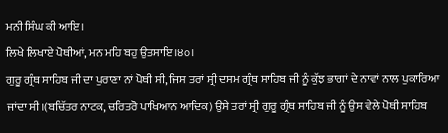ਮਨੀ ਸਿੰਘ ਕੀ ਆਇ।
ਲਿਖੇ ਲਿਖਾਏ ਪੋਥੀਆਂ, ਮਨ ਮਹਿ ਬਹੁ ਉਤਸਾਇ।੪੦।
ਗੁਰੂ ਗ੍ਰੰਥ ਸਾਹਿਬ ਜੀ ਦਾ ਪੁਰਾਣਾ ਨਾਂ ਪੋਥੀ ਸੀ, ਜਿਸ ਤਰਾਂ ਸ੍ਰੀ ਦਸਮ ਗ੍ਰੰਥ ਸਾਹਿਬ ਜੀ ਨੂੰ ਕੁੱਝ ਭਾਗਾਂ ਦੇ ਨਾਵਾਂ ਨਾਲ ਪੁਕਾਰਿਆ ਜਾਂਦਾ ਸੀ।(ਬਚਿੱਤਰ ਨਾਟਕ, ਚਰਿਤਰੋ ਪਾਖਿਆਨ ਆਦਿਕ) ਉਸੇ ਤਰਾਂ ਸ੍ਰੀ ਗੁਰੂ ਗ੍ਰੰਥ ਸਾਹਿਬ ਜੀ ਨੂੰ ਉਸ ਵੇਲੇ ਪੋਥੀ ਸਾਹਿਬ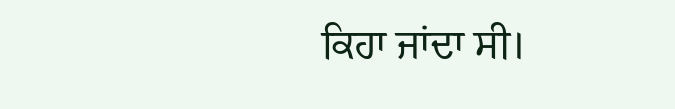ਕਿਹਾ ਜਾਂਦਾ ਸੀ।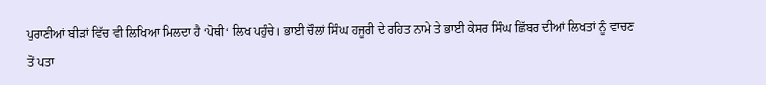ਪੁਰਾਣੀਆਂ ਬੀੜਾਂ ਵਿੱਚ ਵੀ ਲਿਖਿਆ ਮਿਲਦਾ ਹੈ ‘ਪੋਥੀ‘ ਲਿਖ ਪਹੁੰਚੇ। ਭਾਈ ਚੌਲਾਂ ਸਿੰਘ ਹਜੂਰੀ ਦੇ ਰਹਿਤ ਨਾਮੇ ਤੇ ਭਾਈ ਕੇਸਰ ਸਿੰਘ ਛਿੱਬਰ ਦੀਆਂ ਲਿਖਤਾਂ ਨੂੰ ਵਾਚਣ ਤੋਂ ਪਤਾ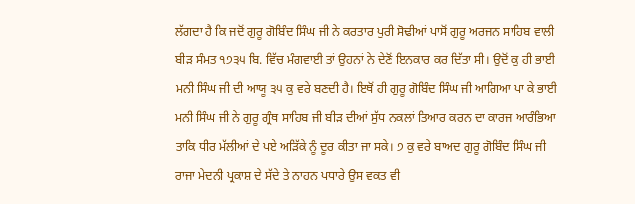ਲੱਗਦਾ ਹੈ ਕਿ ਜਦੋਂ ਗੁਰੂ ਗੋਬਿੰਦ ਸਿੰਘ ਜੀ ਨੇ ਕਰਤਾਰ ਪੁਰੀ ਸੋਢੀਆਂ ਪਾਸੋਂ ਗੁਰੂ ਅਰਜਨ ਸਾਹਿਬ ਵਾਲੀ ਬੀੜ ਸੰਮਤ ੧੭੩੫ ਬਿ. ਵਿੱਚ ਮੰਗਵਾਈ ਤਾਂ ਉਹਨਾਂ ਨੇ ਦੇਣੋਂ ਇਨਕਾਰ ਕਰ ਦਿੱਤਾ ਸੀ। ਉਦੋਂ ਕੁ ਹੀ ਭਾਈ ਮਨੀ ਸਿੰਘ ਜੀ ਦੀ ਆਯੂ ੩੫ ਕੁ ਵਰੇ ਬਣਦੀ ਹੈ। ਇਥੋਂ ਹੀ ਗੁਰੂ ਗੋਬਿੰਦ ਸਿੰਘ ਜੀ ਆਗਿਆ ਪਾ ਕੇ ਭਾਈ ਮਨੀ ਸਿੰਘ ਜੀ ਨੇ ਗੁਰੂ ਗ੍ਰੰਥ ਸਾਹਿਬ ਜੀ ਬੀੜ ਦੀਆਂ ਸੁੱਧ ਨਕਲਾਂ ਤਿਆਰ ਕਰਨ ਦਾ ਕਾਰਜ ਆਰੰਭਿਆ ਤਾਕਿ ਧੀਰ ਮੱਲੀਆਂ ਦੇ ਪਏ ਅੜਿੱਕੇ ਨੂੰ ਦੂਰ ਕੀਤਾ ਜਾ ਸਕੇ। ੭ ਕੁ ਵਰੇ ਬਾਅਦ ਗੁਰੂ ਗੋਬਿੰਦ ਸਿੰਘ ਜੀ ਰਾਜਾ ਮੇਦਨੀ ਪ੍ਰਕਾਸ਼ ਦੇ ਸੱਦੇ ਤੇ ਨਾਹਨ ਪਧਾਰੇ ਉਸ ਵਕਤ ਵੀ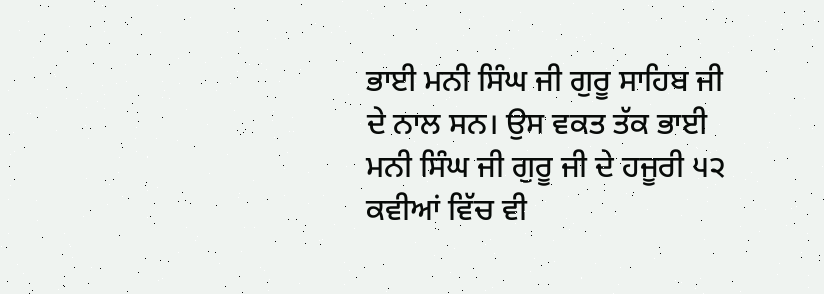ਭਾਈ ਮਨੀ ਸਿੰਘ ਜੀ ਗੁਰੂ ਸਾਹਿਬ ਜੀ ਦੇ ਨਾਲ ਸਨ। ਉਸ ਵਕਤ ਤੱਕ ਭਾਈ ਮਨੀ ਸਿੰਘ ਜੀ ਗੁਰੂ ਜੀ ਦੇ ਹਜੂਰੀ ੫੨ ਕਵੀਆਂ ਵਿੱਚ ਵੀ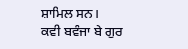ਸ਼ਾਮਿਲ ਸਨ।
ਕਵੀ ਬਵੰਜਾ ਬੇ ਗੁਰ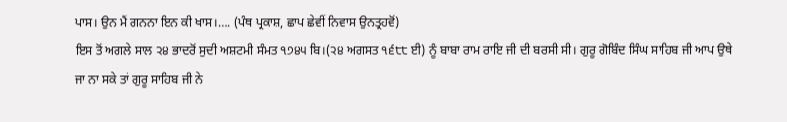ਪਾਸ। ਉਨ ਮੈਂ ਗਨਨਾ ਇਨ ਕੀ ਖਾਸ।…. (ਪੰਥ ਪ੍ਰਕਾਸ਼, ਛਾਪ ਛੇਵੀਂ ਨਿਵਾਸ ਉਨਤ੍ਰਹਵੋਂ)
ਇਸ ਤੋਂ ਅਗਲੇ ਸਾਲ ੨੪ ਭਾਦਰੋਂ ਸੁਦੀ ਅਸ਼ਟਮੀ ਸੰਮਤ ੧੭੪੫ ਬਿ।(੨੪ ਅਗਸਤ ੧੬੮੮ ਈ) ਨੂੰ ਬਾਬਾ ਰਾਮ ਰਾਇ ਜੀ ਦੀ ਬਰਸੀ ਸੀ। ਗੁਰੂ ਗੋਬਿੰਦ ਸਿੰਘ ਸਾਹਿਬ ਜੀ ਆਪ ਉਥੇ ਜਾ ਨਾ ਸਕੇ ਤਾਂ ਗੁਰੂ ਸਾਹਿਬ ਜੀ ਨੇ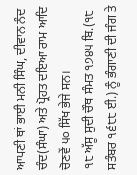ਆਪਣੀ ਥਾਂ ਭਾਈ ਮਨੀ ਸਿੰਘ, ਦੀਵਾਨ ਨੰਦ ਚੰਦ(ਸੰਘਾ) ਅਤੇ ਪ੍ਰੋਹਤ ਦਇਆ ਰਾਮ ਆਦਿ ਚੋਣਵੇਂ ੫੦ ਸਿੱਖ ਭੇਜੇ ਸਨ।
੧੮ ਅੱਸੂ ਸੁਦੀ ਚੌਥ ਸੰਮਤ ੧੭੪੫ ਬਿ.(੧੮ ਸਤੰਬਰ ੧੬੮੮ ਈ.) ਨੂੰ ਭੰਗਾਣੀ ਦੀ ਜੰਗ ਤੇ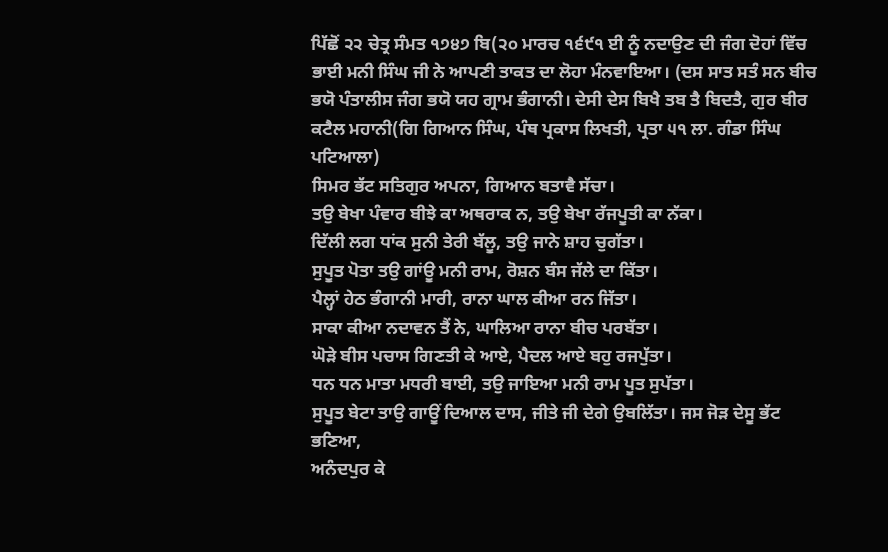ਪਿੱਛੋਂ ੨੨ ਚੇਤ੍ਰ ਸੰਮਤ ੧੭੪੭ ਬਿ(੨੦ ਮਾਰਚ ੧੬੯੧ ਈ ਨੂੰ ਨਦਾਉਣ ਦੀ ਜੰਗ ਦੋਹਾਂ ਵਿੱਚ ਭਾਈ ਮਨੀ ਸਿੰਘ ਜੀ ਨੇ ਆਪਣੀ ਤਾਕਤ ਦਾ ਲੋਹਾ ਮੰਨਵਾਇਆ। (ਦਸ ਸਾਤ ਸਤੰ ਸਨ ਬੀਚ ਭਯੋ ਪੰਤਾਲੀਸ ਜੰਗ ਭਯੋ ਯਹ ਗ੍ਰਾਮ ਭੰਗਾਨੀ। ਦੇਸੀ ਦੇਸ ਬਿਖੈ ਤਬ ਤੈ ਬਿਦਤੈ, ਗੁਰ ਬੀਰ ਕਟੈਲ ਮਹਾਨੀ(ਗਿ ਗਿਆਨ ਸਿੰਘ, ਪੰਥ ਪ੍ਰਕਾਸ ਲਿਖਤੀ, ਪ੍ਰਤਾ ੫੧ ਲਾ. ਗੰਡਾ ਸਿੰਘ ਪਟਿਆਲਾ)
ਸਿਮਰ ਭੱਟ ਸਤਿਗੁਰ ਅਪਨਾ, ਗਿਆਨ ਬਤਾਵੈ ਸੱਚਾ।
ਤਉ ਬੇਖਾ ਪੰਵਾਰ ਬੀਝੇ ਕਾ ਅਥਰਾਕ ਨ, ਤਉ ਬੇਖਾ ਰੱਜਪੂਤੀ ਕਾ ਨੱਕਾ।
ਦਿੱਲੀ ਲਗ ਧਾਂਕ ਸੁਨੀ ਤੇਰੀ ਬੱਲੂ, ਤਉ ਜਾਨੇ ਸ਼ਾਹ ਚੁਗੱਤਾ।
ਸੁਪੂਤ ਪੋਤਾ ਤਉ ਗਾਂਊ ਮਨੀ ਰਾਮ, ਰੋਸ਼ਨ ਬੰਸ ਜੱਲੇ ਦਾ ਕਿੱਤਾ।
ਪੈਲ੍ਹਾਂ ਹੇਠ ਭੰਗਾਨੀ ਮਾਰੀ, ਰਾਨਾ ਘਾਲ ਕੀਆ ਰਨ ਜਿੱਤਾ।
ਸਾਕਾ ਕੀਆ ਨਦਾਵਨ ਤੈਂ ਨੇ, ਘਾਲਿਆ ਰਾਨਾ ਬੀਚ ਪਰਬੱਤਾ।
ਘੋੜੇ ਬੀਸ ਪਚਾਸ ਗਿਣਤੀ ਕੇ ਆਏ, ਪੈਦਲ ਆਏ ਬਹੁ ਰਜਪੁੱਤਾ।
ਧਨ ਧਨ ਮਾਤਾ ਮਧਰੀ ਬਾਈ, ਤਉ ਜਾਇਆ ਮਨੀ ਰਾਮ ਪੂਤ ਸੁਪੱਤਾ।
ਸੁਪੂਤ ਬੇਟਾ ਤਾਉ ਗਾਊਂ ਦਿਆਲ ਦਾਸ, ਜੀਤੇ ਜੀ ਦੇਗੇ ਉਬਲਿੱਤਾ। ਜਸ ਜੋੜ ਦੇਸੂ ਭੱਟ ਭਣਿਆ,
ਅਨੰਦਪੁਰ ਕੇ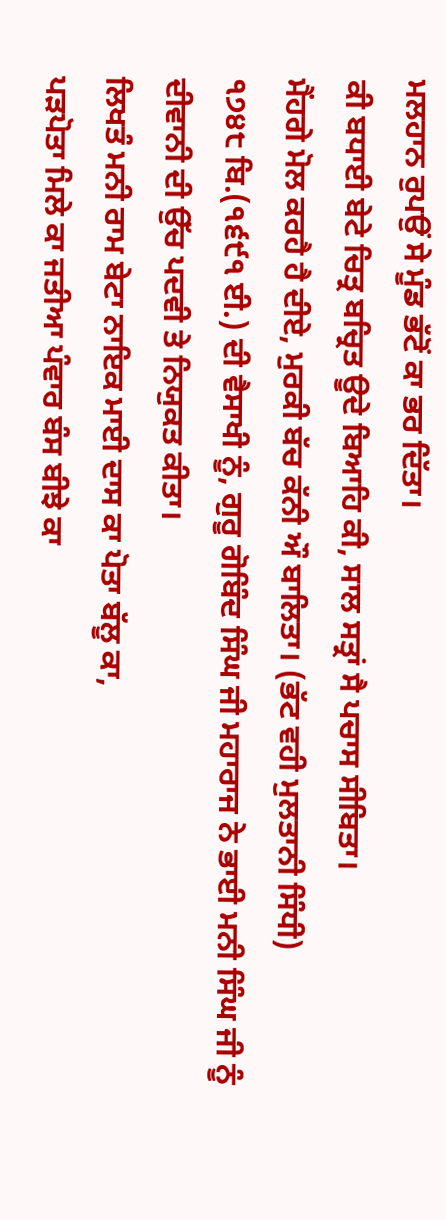ਮਲਹਾਨ ਰੁਪਉਂ ਸੇ ਮੂੰਡ ਭੱਟੋਂ ਕਾ ਭਰ ਦਿੱਤਾ।
ਕੀ ਬਧਾਈ ਬੇਟੇ ਚਿਤ੍ਰ ਬਚ੍ਰਿਤ ਊਦੇ ਬਿਆਹਿ ਕੀ, ਸਾਲ ਸਤ੍ਰਾਂ ਸੈ ਪਚਾਸ ਸੀਬਿਤਾ।
ਮੈਂਹਗੇ ਮੋਲ ਕਰਹੈ ਹੈ ਦੀਏ, ਮੁਰਕੀ ਬੱਚ ਕੱਨੀ ਔ ਬਾਲਿਤਾ। (ਭੱਟ ਵਹੀ ਮੁਲਤਾਨੀ ਸਿੰਧੀ)
੧੭੪੮ ਬਿ.(੧੬੯੧ ਈ.) ਦੀ ਵੈਸਾਖੀ ਨੂੰ, ਗੁਰੂ ਗੋਬਿੰਦ ਸਿੰਘ ਜੀ ਮਹਾਰਾਜ ਨੇ ਭਾਈ ਮਨੀ ਸਿੰਘ ਜੀ ਨੂੰ ਦੀਵਾਨੀ ਦੀ ਉੱਚ ਪਦਵੀ ਤੇ ਨਿਯੁਕਤ ਕੀਤਾ।
ਲਿਖਤੰ ਮਨੀ ਰਾਮ ਬੇਟਾ ਨਾਇਕ ਮਾਈ ਦਾਸ ਕਾ ਪੋਤਾ ਬੱਲੂ ਕਾ,
ਪੜਪੋਤਾ ਮਿਲੇ ਕਾ ਜਤੀਆ ਪੰਵਾਰ ਬੰਸ ਬੀਝੇ ਕਾ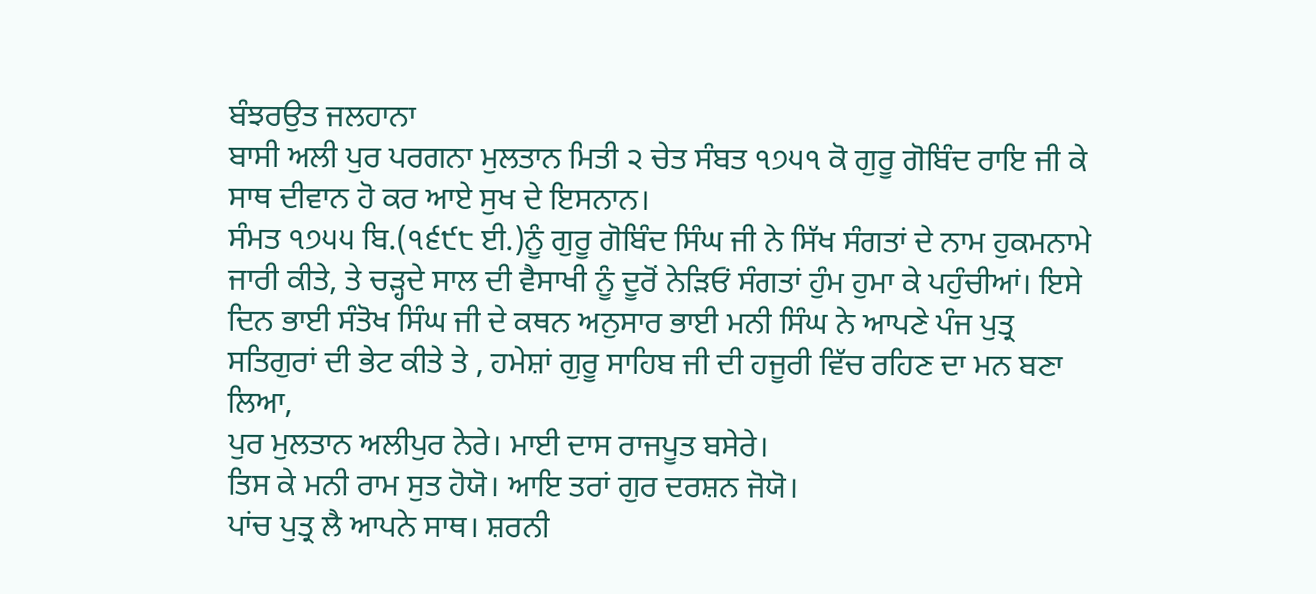ਬੰਝਰਉਤ ਜਲਹਾਨਾ
ਬਾਸੀ ਅਲੀ ਪੁਰ ਪਰਗਨਾ ਮੁਲਤਾਨ ਮਿਤੀ ੨ ਚੇਤ ਸੰਬਤ ੧੭੫੧ ਕੋ ਗੁਰੂ ਗੋਬਿੰਦ ਰਾਇ ਜੀ ਕੇ ਸਾਥ ਦੀਵਾਨ ਹੋ ਕਰ ਆਏ ਸੁਖ ਦੇ ਇਸਨਾਨ।
ਸੰਮਤ ੧੭੫੫ ਬਿ.(੧੬੯੮ ਈ.)ਨੂੰ ਗੁਰੂ ਗੋਬਿੰਦ ਸਿੰਘ ਜੀ ਨੇ ਸਿੱਖ ਸੰਗਤਾਂ ਦੇ ਨਾਮ ਹੁਕਮਨਾਮੇ ਜਾਰੀ ਕੀਤੇ, ਤੇ ਚੜ੍ਹਦੇ ਸਾਲ ਦੀ ਵੈਸਾਖੀ ਨੂੰ ਦੂਰੋਂ ਨੇੜਿਓਂ ਸੰਗਤਾਂ ਹੁੰਮ ਹੁਮਾ ਕੇ ਪਹੁੰਚੀਆਂ। ਇਸੇ ਦਿਨ ਭਾਈ ਸੰਤੋਖ ਸਿੰਘ ਜੀ ਦੇ ਕਥਨ ਅਨੁਸਾਰ ਭਾਈ ਮਨੀ ਸਿੰਘ ਨੇ ਆਪਣੇ ਪੰਜ ਪੁਤ੍ਰ ਸਤਿਗੁਰਾਂ ਦੀ ਭੇਟ ਕੀਤੇ ਤੇ , ਹਮੇਸ਼ਾਂ ਗੁਰੂ ਸਾਹਿਬ ਜੀ ਦੀ ਹਜੂਰੀ ਵਿੱਚ ਰਹਿਣ ਦਾ ਮਨ ਬਣਾ ਲਿਆ,
ਪੁਰ ਮੁਲਤਾਨ ਅਲੀਪੁਰ ਨੇਰੇ। ਮਾਈ ਦਾਸ ਰਾਜਪੂਤ ਬਸੇਰੇ।
ਤਿਸ ਕੇ ਮਨੀ ਰਾਮ ਸੁਤ ਹੋਯੋ। ਆਇ ਤਰਾਂ ਗੁਰ ਦਰਸ਼ਨ ਜੋਯੋ।
ਪਾਂਚ ਪੁਤ੍ਰ ਲੈ ਆਪਨੇ ਸਾਥ। ਸ਼ਰਨੀ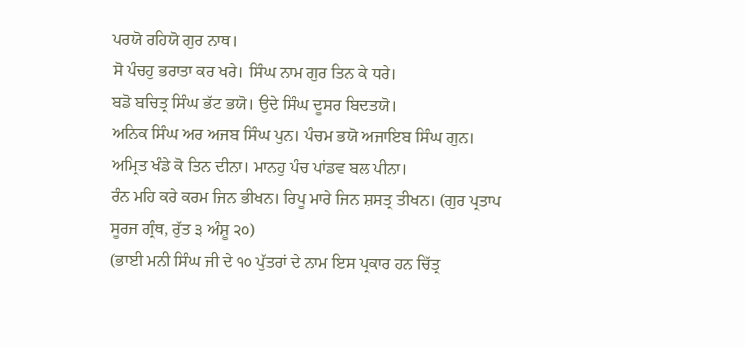ਪਰਯੋ ਰਹਿਯੋ ਗੁਰ ਨਾਥ।
ਸੋ ਪੰਚਹੁ ਭਰਾਤਾ ਕਰ ਖਰੇ। ਸਿੰਘ ਨਾਮ ਗੁਰ ਤਿਨ ਕੇ ਧਰੇ।
ਬਡੋ ਬਚਿਤ੍ਰ ਸਿੰਘ ਭੱਟ ਭਯੋ। ਉਦੇ ਸਿੰਘ ਦੂਸਰ ਬਿਦਤਯੋ।
ਅਨਿਕ ਸਿੰਘ ਅਰ ਅਜਬ ਸਿੰਘ ਪੁਨ। ਪੰਚਮ ਭਯੋ ਅਜਾਇਬ ਸਿੰਘ ਗੁਨ।
ਅਮ੍ਰਿਤ ਖੰਡੇ ਕੋ ਤਿਨ ਦੀਨਾ। ਮਾਨਹੁ ਪੰਚ ਪਾਂਡਵ ਬਲ ਪੀਨਾ।
ਰੰਨ ਮਹਿ ਕਰੇ ਕਰਮ ਜਿਨ ਭੀਖਨ। ਰਿਪੂ ਮਾਰੇ ਜਿਨ ਸ਼ਸਤ੍ਰ ਤੀਖਨ। (ਗੁਰ ਪ੍ਰਤਾਪ ਸੂਰਜ ਗ੍ਰੰਥ, ਰੁੱਤ ੩ ਅੰਸ਼ੂ ੨੦)
(ਭਾਈ ਮਨੀ ਸਿੰਘ ਜੀ ਦੇ ੧੦ ਪੁੱਤਰਾਂ ਦੇ ਨਾਮ ਇਸ ਪ੍ਰਕਾਰ ਹਨ ਚਿੱਤ੍ਰ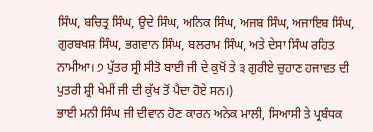ਸਿੰਘ, ਬਚਿਤ੍ਰ ਸਿੰਘ, ਉਦੇ ਸਿੰਘ, ਅਨਿਕ ਸਿੰਘ, ਅਜਬ ਸਿੰਘ, ਅਜਾਇਬ ਸਿੰਘ, ਗੁਰਬਖਸ਼ ਸਿੰਘ, ਭਗਵਾਨ ਸਿੰਘ, ਬਲਰਾਮ ਸਿੰਘ, ਅਤੇ ਦੇਸਾ ਸਿੰਘ ਰਹਿਤ ਨਾਮੀਆ। ੭ ਪੁੱਤਰ ਸ੍ਰੀ ਸੀਤੋ ਬਾਈ ਜੀ ਦੇ ਕੁਖੋਂ ਤੇ ੩ ਗੁਰੀਏ ਚੁਹਾਣ ਹਜਾਵਤ ਦੀ ਪੁਤਰੀ ਸ਼੍ਰੀ ਖੇਮੀਂ ਜੀ ਦੀ ਕੁੱਖ ਤੋਂ ਪੈਦਾ ਹੋਏ ਸਨ।)
ਭਾਈ ਮਨੀ ਸਿੰਘ ਜੀ ਦੀਵਾਨ ਹੋਣ ਕਾਰਨ ਅਨੇਕ ਮਾਲੀ, ਸਿਆਸੀ ਤੇ ਪ੍ਰਬੰਧਕ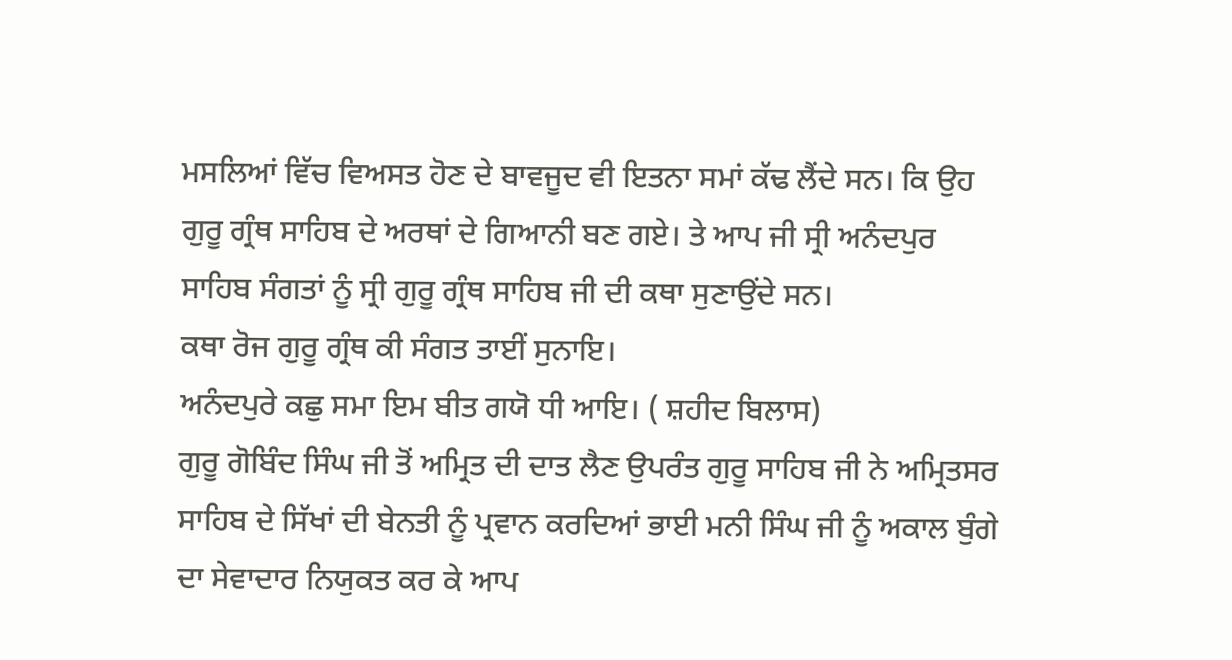ਮਸਲਿਆਂ ਵਿੱਚ ਵਿਅਸਤ ਹੋਣ ਦੇ ਬਾਵਜੂਦ ਵੀ ਇਤਨਾ ਸਮਾਂ ਕੱਢ ਲੈਂਦੇ ਸਨ। ਕਿ ਉਹ ਗੁਰੂ ਗ੍ਰੰਥ ਸਾਹਿਬ ਦੇ ਅਰਥਾਂ ਦੇ ਗਿਆਨੀ ਬਣ ਗਏ। ਤੇ ਆਪ ਜੀ ਸ੍ਰੀ ਅਨੰਦਪੁਰ ਸਾਹਿਬ ਸੰਗਤਾਂ ਨੂੰ ਸ੍ਰੀ ਗੁਰੂ ਗ੍ਰੰਥ ਸਾਹਿਬ ਜੀ ਦੀ ਕਥਾ ਸੁਣਾਉਂਦੇ ਸਨ।
ਕਥਾ ਰੋਜ ਗੁਰੂ ਗ੍ਰੰਥ ਕੀ ਸੰਗਤ ਤਾਈਂ ਸੁਨਾਇ।
ਅਨੰਦਪੁਰੇ ਕਛੁ ਸਮਾ ਇਮ ਬੀਤ ਗਯੋ ਧੀ ਆਇ। ( ਸ਼ਹੀਦ ਬਿਲਾਸ)
ਗੁਰੂ ਗੋਬਿੰਦ ਸਿੰਘ ਜੀ ਤੋਂ ਅਮ੍ਰਿਤ ਦੀ ਦਾਤ ਲੈਣ ਉਪਰੰਤ ਗੁਰੂ ਸਾਹਿਬ ਜੀ ਨੇ ਅਮ੍ਰਿਤਸਰ ਸਾਹਿਬ ਦੇ ਸਿੱਖਾਂ ਦੀ ਬੇਨਤੀ ਨੂੰ ਪ੍ਰਵਾਨ ਕਰਦਿਆਂ ਭਾਈ ਮਨੀ ਸਿੰਘ ਜੀ ਨੂੰ ਅਕਾਲ ਬੁੰਗੇ ਦਾ ਸੇਵਾਦਾਰ ਨਿਯੁਕਤ ਕਰ ਕੇ ਆਪ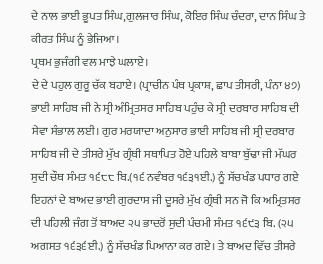ਦੇ ਨਾਲ ਭਾਈ ਭੂਪਤ ਸਿੰਘ,ਗੁਲਜਾਰ ਸਿੰਘ, ਕੋਇਰ ਸਿੰਘ ਚੰਦਰਾ, ਦਾਨ ਸਿੰਘ ਤੇ ਕੀਰਤ ਸਿੰਘ ਨੂੰ ਭੇਜਿਆ।
ਪ੍ਰਥਮ ਭੁਜੰਗੀ ਵਲ ਮਾਝੇ ਘਲਾਏ।
ਦੇ ਦੇ ਪਹੁਲ ਗੁਰੂ ਚੱਕ ਬਹਾਏ। (ਪ੍ਰਾਚੀਨ ਪੰਥ ਪ੍ਰਕਾਸ਼, ਛਾਪ ਤੀਸਰੀ, ਪੰਨਾ ੪੭)
ਭਾਈ ਸਾਹਿਬ ਜੀ ਨੇ ਸ੍ਰੀ ਅੰਮ੍ਰਿਤਸਰ ਸਾਹਿਬ ਪਹੁੰਚ ਕੇ ਸ੍ਰੀ ਦਰਬਾਰ ਸਾਹਿਬ ਦੀ ਸੇਵਾ ਸੰਭਾਲ ਲਈ। ਗੁਰ ਮਰਯਾਦਾ ਅਨੁਸਾਰ ਭਾਈ ਸਾਹਿਬ ਜੀ ਸ੍ਰੀ ਦਰਬਾਰ ਸਾਹਿਬ ਜੀ ਦੇ ਤੀਸਰੇ ਮੁੱਖ ਗ੍ਰੰਥੀ ਸਥਾਪਿਤ ਹੋਏ ਪਹਿਲੇ ਬਾਬਾ ਬੁੱਢਾ ਜੀ ਮੱਘਰ ਸੁਦੀ ਚੌਥ ਸੰਮਤ ੧੬੮੮ ਬਿ.(੧੬ ਨਵੰਬਰ ੧੬੩੧ਈ.) ਨੂੰ ਸੱਚਖੰਡ ਪਧਾਰ ਗਏ ਇਹਨਾਂ ਦੇ ਬਾਅਦ ਭਾਈ ਗੁਰਦਾਸ ਜੀ ਦੂਸਰੇ ਮੁੱਖ ਗ੍ਰੰਥੀ ਸਨ ਜੋ ਕਿ ਅਮ੍ਰਿਤਸਰ ਦੀ ਪਹਿਲੀ ਜੰਗ ਤੋਂ ਬਾਅਦ ੨੫ ਭਾਦਰੋਂ ਸੁਦੀ ਪੰਚਮੀ ਸੰਮਤ ੧੬੯੩ ਬਿ. (੨੫ ਅਗਸਤ ੧੬੩੬ਈ.) ਨੂੰ ਸੱਚਖੰਡ ਪਿਆਨਾ ਕਰ ਗਏ। ਤੇ ਬਾਅਦ ਵਿੱਚ ਤੀਸਰੇ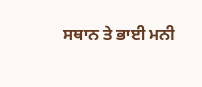ਸਥਾਨ ਤੇ ਭਾਈ ਮਨੀ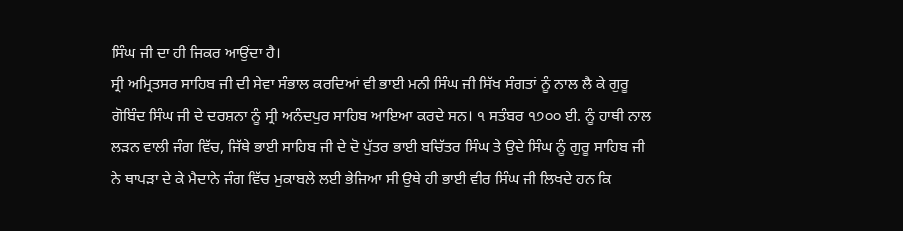ਸਿੰਘ ਜੀ ਦਾ ਹੀ ਜਿਕਰ ਆਉਂਦਾ ਹੈ।
ਸ੍ਰੀ ਅਮ੍ਰਿਤਸਰ ਸਾਹਿਬ ਜੀ ਦੀ ਸੇਵਾ ਸੰਭਾਲ ਕਰਦਿਆਂ ਵੀ ਭਾਈ ਮਨੀ ਸਿੰਘ ਜੀ ਸਿੱਖ ਸੰਗਤਾਂ ਨੂੰ ਨਾਲ ਲੈ ਕੇ ਗੁਰੂ ਗੋਬਿੰਦ ਸਿੰਘ ਜੀ ਦੇ ਦਰਸ਼ਨਾ ਨੂੰ ਸ੍ਰੀ ਅਨੰਦਪੁਰ ਸਾਹਿਬ ਆਇਆ ਕਰਦੇ ਸਨ। ੧ ਸਤੰਬਰ ੧੭੦੦ ਈ. ਨੂੰ ਹਾਥੀ ਨਾਲ ਲੜਨ ਵਾਲੀ ਜੰਗ ਵਿੱਚ, ਜਿੱਥੇ ਭਾਈ ਸਾਹਿਬ ਜੀ ਦੇ ਦੋ ਪੁੱਤਰ ਭਾਈ ਬਚਿੱਤਰ ਸਿੰਘ ਤੇ ਉਦੇ ਸਿੰਘ ਨੂੰ ਗੁਰੂ ਸਾਹਿਬ ਜੀ ਨੇ ਥਾਪੜਾ ਦੇ ਕੇ ਮੈਦਾਨੇ ਜੰਗ ਵਿੱਚ ਮੁਕਾਬਲੇ ਲਈ ਭੇਜਿਆ ਸੀ ਉਥੇ ਹੀ ਭਾਈ ਵੀਰ ਸਿੰਘ ਜੀ ਲਿਖਦੇ ਹਨ ਕਿ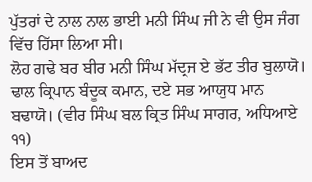ਪੁੱਤਰਾਂ ਦੇ ਨਾਲ ਨਾਲ ਭਾਈ ਮਨੀ ਸਿੰਘ ਜੀ ਨੇ ਵੀ ਉਸ ਜੰਗ ਵਿੱਚ ਹਿੱਸਾ ਲਿਆ ਸੀ।
ਲੋਹ ਗਢੇ ਬਰ ਬੀਰ ਮਨੀ ਸਿੰਘ ਮੱਦ੍ਰਜ ਏ ਭੱਟ ਤੀਰ ਬੁਲਾਯੋ।
ਢਾਲ ਕ੍ਰਿਪਾਨ ਬੰਦੂਕ ਕਮਾਨ, ਦਏ ਸਭ ਆਯੁਧ ਮਾਨ ਬਢਾਯੋ। (ਵੀਰ ਸਿੰਘ ਬਲ ਕ੍ਰਿਤ ਸਿੰਘ ਸਾਗਰ, ਅਧਿਆਏ ੧੧)
ਇਸ ਤੋਂ ਬਾਅਦ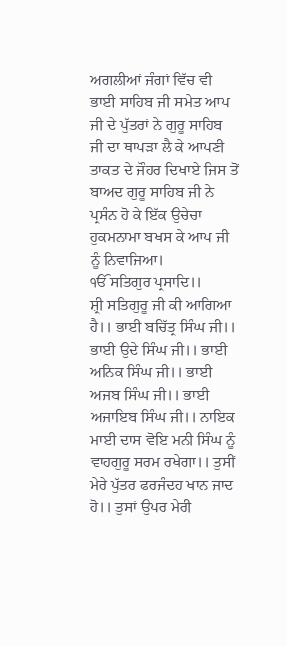ਅਗਲੀਆਂ ਜੰਗਾਂ ਵਿੱਚ ਵੀ ਭਾਈ ਸਾਹਿਬ ਜੀ ਸਮੇਤ ਆਪ ਜੀ ਦੇ ਪੁੱਤਰਾਂ ਨੇ ਗੁਰੂ ਸਾਹਿਬ ਜੀ ਦਾ ਥਾਪੜਾ ਲੈ ਕੇ ਆਪਣੀ ਤਾਕਤ ਦੇ ਜੌਹਰ ਦਿਖਾਏ ਜਿਸ ਤੋਂ ਬਾਅਦ ਗੁਰੂ ਸਾਹਿਬ ਜੀ ਨੇ ਪ੍ਰਸੰਨ ਹੋ ਕੇ ਇੱਕ ਉਚੇਚਾ ਹੁਕਮਨਾਮਾ ਬਖਸ ਕੇ ਆਪ ਜੀ ਨੂੰ ਨਿਵਾਜਿਆ।
ੴ ਸਤਿਗੁਰ ਪ੍ਰਸਾਦਿ।।
ਸ਼੍ਰੀ ਸਤਿਗੁਰੂ ਜੀ ਕੀ ਆਗਿਆ ਹੈ।। ਭਾਈ ਬਚਿੱਤ੍ਰ ਸਿੰਘ ਜੀ।। ਭਾਈ ਉਦੇ ਸਿੰਘ ਜੀ।। ਭਾਈ ਅਨਿਕ ਸਿੰਘ ਜੀ।। ਭਾਈ ਅਜਬ ਸਿੰਘ ਜੀ।। ਭਾਈ ਅਜਾਇਬ ਸਿੰਘ ਜੀ।। ਨਾਇਕ ਮਾਈ ਦਾਸ ਵੋਇ ਮਨੀ ਸਿੰਘ ਨੂੰ ਵਾਹਗੁਰੂ ਸਰਮ ਰਖੇਗਾ।। ਤੁਸੀਂ ਮੇਰੇ ਪੁੱਤਰ ਫਰਜੰਦਹ ਖਾਨ ਜਾਦ ਹੋ।। ਤੁਸਾਂ ਉਪਰ ਮੇਰੀ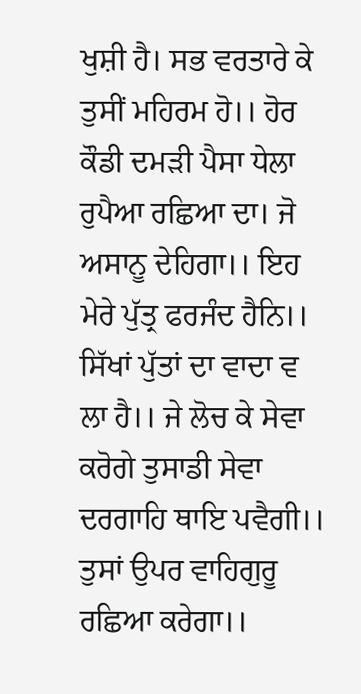ਖੁਸ਼ੀ ਹੈ। ਸਭ ਵਰਤਾਰੇ ਕੇ ਤੁਸੀਂ ਮਹਿਰਮ ਹੋ।। ਹੋਰ ਕੌਡੀ ਦਮੜੀ ਪੈਸਾ ਧੇਲਾ ਰੁਪੈਆ ਰਛਿਆ ਦਾ। ਜੋ ਅਸਾਨੂ ਦੇਹਿਗਾ।। ਇਹ ਮੇਰੇ ਪੁੱਤ੍ਰ ਫਰਜੰਦ ਹੈਨਿ।। ਸਿੱਖਾਂ ਪੁੱਤਾਂ ਦਾ ਵਾਦਾ ਵ ਲਾ ਹੈ।। ਜੇ ਲੋਚ ਕੇ ਸੇਵਾ ਕਰੋਗੇ ਤੁਸਾਡੀ ਸੇਵਾ ਦਰਗਾਹਿ ਥਾਇ ਪਵੈਗੀ।। ਤੁਸਾਂ ਉਪਰ ਵਾਹਿਗੁਰੂ ਰਛਿਆ ਕਰੇਗਾ।।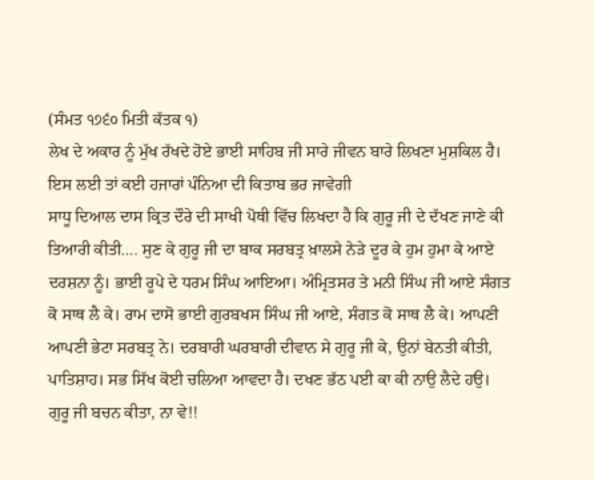(ਸੰਮਤ ੧੭੬੦ ਮਿਤੀ ਕੱਤਕ ੧)
ਲੇਖ ਦੇ ਅਕਾਰ ਨੂੰ ਮੁੱਖ ਰੱਖਦੇ ਹੋਏ ਭਾਈ ਸਾਹਿਬ ਜੀ ਸਾਰੇ ਜੀਵਨ ਬਾਰੇ ਲਿਖਣਾ ਮੁਸ਼ਕਿਲ ਹੈ। ਇਸ ਲਈ ਤਾਂ ਕਈ ਹਜਾਰਾਂ ਪੰਨਿਆ ਦੀ ਕਿਤਾਬ ਭਰ ਜਾਵੇਗੀ
ਸਾਧੂ ਦਿਆਲ ਦਾਸ ਕ੍ਰਿਤ ਦੌਰੇ ਦੀ ਸਾਖੀ ਪੋਥੀ ਵਿੱਚ ਲਿਖਦਾ ਹੈ ਕਿ ਗੁਰੂ ਜੀ ਦੇ ਦੱਖਣ ਜਾਣੇ ਕੀ ਤਿਆਰੀ ਕੀਤੀ…. ਸੁਣ ਕੇ ਗੁਰੂ ਜੀ ਦਾ ਬਾਕ ਸਰਬਤ੍ਰ ਖ਼ਾਲਸੇ ਨੇੜੇ ਦੂਰ ਕੇ ਹੁਮ ਹੁਮਾ ਕੇ ਆਏ ਦਰਸ਼ਨਾ ਨੂੰ। ਭਾਈ ਰੂਪੇ ਦੇ ਧਰਮ ਸਿੰਘ ਆਇਆ। ਅੰਮ੍ਰਿਤਸਰ ਤੇ ਮਨੀ ਸਿੰਘ ਜੀ ਆਏ ਸੰਗਤ ਕੋ ਸਾਥ ਲੈ ਕੇ। ਰਾਮ ਦਾਸੋ ਭਾਈ ਗੁਰਬਖਸ ਸਿੰਘ ਜੀ ਆਏ, ਸੰਗਤ ਕੋ ਸਾਥ ਲੈ ਕੇ। ਆਪਣੀ ਆਪਣੀ ਭੇਟਾ ਸਰਬਤ੍ਰ ਨੇ। ਦਰਬਾਰੀ ਘਰਬਾਰੀ ਦੀਵਾਨ ਸੇ ਗੁਰੂ ਜੀ ਕੇ, ਉਨਾਂ ਬੇਨਤੀ ਕੀਤੀ, ਪਾਤਿਸ਼ਾਹ। ਸਭ ਸਿੱਖ ਕੋਈ ਚਲਿਆ ਆਵਦਾ ਹੈ। ਦਖਣ ਭੱਠ ਪਈ ਕਾ ਕੀ ਨਾਉ ਲੈਦੇ ਹਉ।
ਗੁਰੂ ਜੀ ਬਚਨ ਕੀਤਾ, ਨਾ ਵੇ!!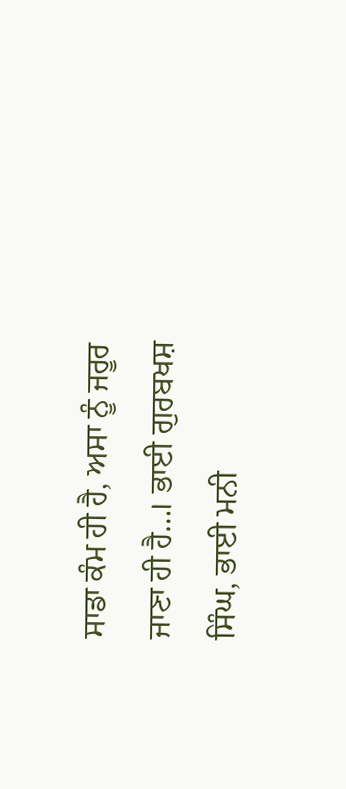ਸਾਡਾ ਕੰਮ ਹੀ ਹੈ, ਅਸਾ ਨੂੰ ਜਰੂਰ ਜਾਣਾ ਹੀ ਹੈ…। ਭਾਈ ਗੁਰਬਖਸ਼ ਸਿੰਘ, ਭਾਈ ਮਨੀ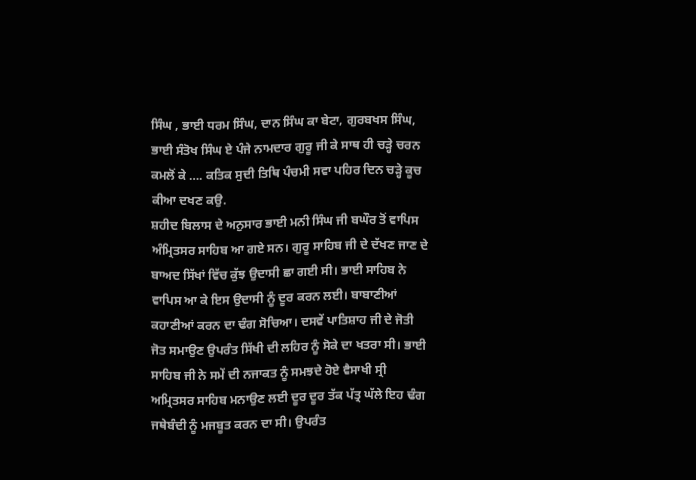ਸਿੰਘ , ਭਾਈ ਧਰਮ ਸਿੰਘ, ਦਾਨ ਸਿੰਘ ਕਾ ਬੇਟਾ, ਗੁਰਬਖਸ ਸਿੰਘ, ਭਾਈ ਸੰਤੋਖ ਸਿੰਘ ਏ ਪੰਜੇ ਨਾਮਦਾਰ ਗੁਰੂ ਜੀ ਕੇ ਸਾਥ ਹੀ ਚੜ੍ਹੇ ਚਰਨ ਕਮਲੋਂ ਕੇ …. ਕਤਿਕ ਸੁਦੀ ਤਿਥਿ ਪੰਚਮੀ ਸਵਾ ਪਹਿਰ ਦਿਨ ਚੜ੍ਹੇ ਕੂਚ ਕੀਆ ਦਖਣ ਕਉ.
ਸ਼ਹੀਦ ਬਿਲਾਸ ਦੇ ਅਨੁਸਾਰ ਭਾਈ ਮਨੀ ਸਿੰਘ ਜੀ ਬਘੌਰ ਤੋਂ ਵਾਪਿਸ ਅੰਮ੍ਰਿਤਸਰ ਸਾਹਿਬ ਆ ਗਏ ਸਨ। ਗੁਰੂ ਸਾਹਿਬ ਜੀ ਦੇ ਦੱਖਣ ਜਾਣ ਦੇ ਬਾਅਦ ਸਿੱਖਾਂ ਵਿੱਚ ਕੁੱਝ ਉਦਾਸੀ ਛਾ ਗਈ ਸੀ। ਭਾਈ ਸਾਹਿਬ ਨੇ ਵਾਪਿਸ ਆ ਕੇ ਇਸ ਉਦਾਸੀ ਨੂੰ ਦੂਰ ਕਰਨ ਲਈ। ਬਾਬਾਣੀਆਂ ਕਹਾਣੀਆਂ ਕਰਨ ਦਾ ਢੰਗ ਸੋਚਿਆ। ਦਸਵੇਂ ਪਾਤਿਸ਼ਾਹ ਜੀ ਦੇ ਜੋਤੀ ਜੋਤ ਸਮਾਉਣ ਉਪਰੰਤ ਸਿੱਖੀ ਦੀ ਲਹਿਰ ਨੂੰ ਸੋਕੇ ਦਾ ਖਤਰਾ ਸੀ। ਭਾਈ ਸਾਹਿਬ ਜੀ ਨੇ ਸਮੇਂ ਦੀ ਨਜਾਕਤ ਨੂੰ ਸਮਝਦੇ ਹੋਏ ਵੈਸਾਖੀ ਸ੍ਰੀ ਅਮ੍ਰਿਤਸਰ ਸਾਹਿਬ ਮਨਾਉਣ ਲਈ ਦੂਰ ਦੂਰ ਤੱਕ ਪੱਤ੍ਰ ਘੱਲੇ ਇਹ ਢੰਗ ਜਥੇਬੰਦੀ ਨੂੰ ਮਜਬੂਤ ਕਰਨ ਦਾ ਸੀ। ਉਪਰੰਤ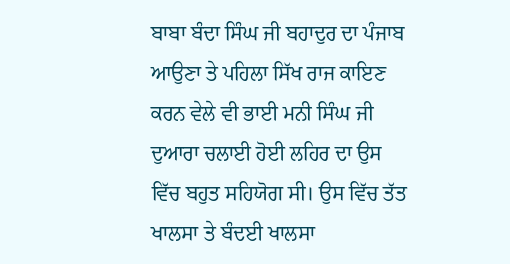ਬਾਬਾ ਬੰਦਾ ਸਿੰਘ ਜੀ ਬਹਾਦੁਰ ਦਾ ਪੰਜਾਬ ਆਉਣਾ ਤੇ ਪਹਿਲਾ ਸਿੱਖ ਰਾਜ ਕਾਇਣ ਕਰਨ ਵੇਲੇ ਵੀ ਭਾਈ ਮਨੀ ਸਿੰਘ ਜੀ ਦੁਆਰਾ ਚਲਾਈ ਹੋਈ ਲਹਿਰ ਦਾ ਉਸ ਵਿੱਚ ਬਹੁਤ ਸਹਿਯੋਗ ਸੀ। ਉਸ ਵਿੱਚ ਤੱਤ ਖਾਲਸਾ ਤੇ ਬੰਦਈ ਖਾਲਸਾ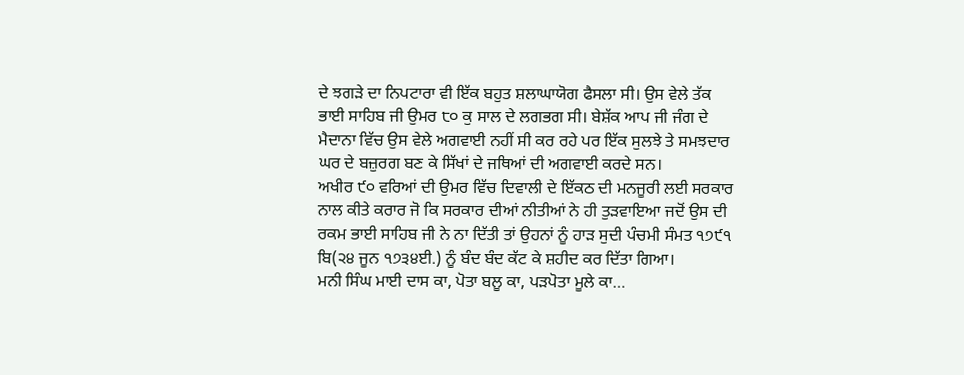ਦੇ ਝਗੜੇ ਦਾ ਨਿਪਟਾਰਾ ਵੀ ਇੱਕ ਬਹੁਤ ਸ਼ਲਾਘਾਯੋਗ ਫੈਸਲਾ ਸੀ। ਉਸ ਵੇਲੇ ਤੱਕ ਭਾਈ ਸਾਹਿਬ ਜੀ ਉਮਰ ੮੦ ਕੁ ਸਾਲ ਦੇ ਲਗਭਗ ਸੀ। ਬੇਸ਼ੱਕ ਆਪ ਜੀ ਜੰਗ ਦੇ ਮੈਦਾਨਾ ਵਿੱਚ ਉਸ ਵੇਲੇ ਅਗਵਾਈ ਨਹੀਂ ਸੀ ਕਰ ਰਹੇ ਪਰ ਇੱਕ ਸੁਲਝੇ ਤੇ ਸਮਝਦਾਰ ਘਰ ਦੇ ਬਜ਼ੁਰਗ ਬਣ ਕੇ ਸਿੱਖਾਂ ਦੇ ਜਥਿਆਂ ਦੀ ਅਗਵਾਈ ਕਰਦੇ ਸਨ।
ਅਖੀਰ ੯੦ ਵਰਿਆਂ ਦੀ ਉਮਰ ਵਿੱਚ ਦਿਵਾਲੀ ਦੇ ਇੱਕਠ ਦੀ ਮਨਜੂਰੀ ਲਈ ਸਰਕਾਰ ਨਾਲ ਕੀਤੇ ਕਰਾਰ ਜੋ ਕਿ ਸਰਕਾਰ ਦੀਆਂ ਨੀਤੀਆਂ ਨੇ ਹੀ ਤੁੜਵਾਇਆ ਜਦੋਂ ਉਸ ਦੀ ਰਕਮ ਭਾਈ ਸਾਹਿਬ ਜੀ ਨੇ ਨਾ ਦਿੱਤੀ ਤਾਂ ਉਹਨਾਂ ਨੂੰ ਹਾੜ ਸੁਦੀ ਪੰਚਮੀ ਸੰਮਤ ੧੭੯੧ ਬਿ(੨੪ ਜੂਨ ੧੭੩੪ਈ.) ਨੂੰ ਬੰਦ ਬੰਦ ਕੱਟ ਕੇ ਸ਼ਹੀਦ ਕਰ ਦਿੱਤਾ ਗਿਆ।
ਮਨੀ ਸਿੰਘ ਮਾਈ ਦਾਸ ਕਾ, ਪੋਤਾ ਬਲੂ ਕਾ, ਪੜਪੋਤਾ ਮੂਲੇ ਕਾ…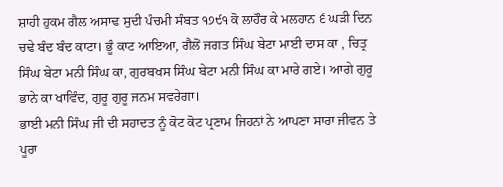ਸ਼ਾਹੀ ਹੁਕਮ ਗੈਲ ਅਸਾਢ ਸੁਦੀ ਪੰਚਮੀ ਸੰਬਤ ੧੭੯੧ ਕੋ ਲਾਹੌਰ ਕੇ ਮਲਹਾਨ ੬ ਘੜੀ ਦਿਨ ਚਢੇ ਬੰਦ ਬੰਦ ਕਾਟਾ। ਭੂੰ ਕਾਟ ਆਇਆ, ਗੈਲੋਂ ਜਗਤ ਸਿੰਘ ਬੇਟਾ ਮਾਈ ਦਾਸ ਕਾ , ਚਿਤ੍ਰ ਸਿੰਘ ਬੇਟਾ ਮਨੀ ਸਿੰਘ ਕਾ, ਗੁਰਬਖਸ ਸਿੰਘ ਬੇਟਾ ਮਨੀ ਸਿੰਘ ਕਾ ਮਾਰੇ ਗਏ। ਆਗੇ ਗੁਰੂ ਭਾਨੇ ਕਾ ਖਾਵਿੰਦ, ਗੁਰੂ ਗੁਰੂ ਜਨਮ ਸਵਰੇਗਾ।
ਭਾਈ ਮਨੀ ਸਿੰਘ ਜੀ ਦੀ ਸਹਾਦਤ ਨੂੰ ਕੋਟ ਕੋਟ ਪ੍ਰਣਾਮ ਜਿਹਨਾਂ ਨੇ ਆਪਣਾ ਸਾਰਾ ਜੀਵਨ ਤੇ ਪੂਰਾ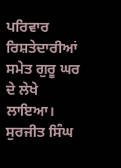ਪਰਿਵਾਰ ਰਿਸ਼ਤੇਦਾਰੀਆਂ ਸਮੇਤ ਗੁਰੂ ਘਰ ਦੇ ਲੇਖੇ ਲਾਇਆ।
ਸੁਰਜੀਤ ਸਿੰਘ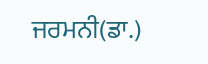ਜਰਮਨੀ(ਡਾ.)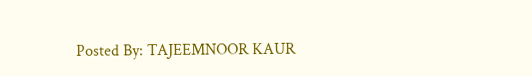Posted By: TAJEEMNOOR KAUR